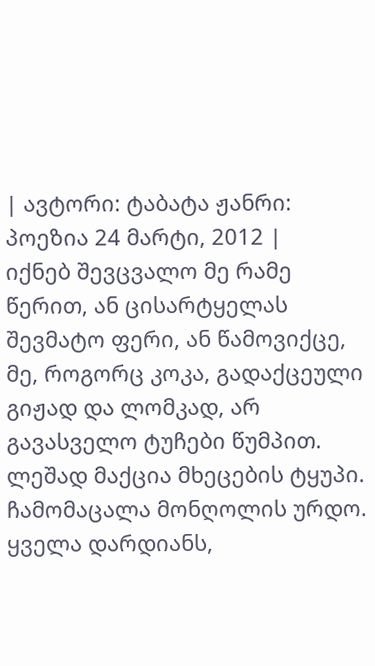| ავტორი: ტაბატა ჟანრი: პოეზია 24 მარტი, 2012 |
იქნებ შევცვალო მე რამე წერით, ან ცისარტყელას შევმატო ფერი, ან წამოვიქცე, მე, როგორც კოკა, გადაქცეული გიჟად და ლომკად, არ გავასველო ტუჩები წუმპით. ლეშად მაქცია მხეცების ტყუპი. ჩამომაცალა მონღოლის ურდო. ყველა დარდიანს,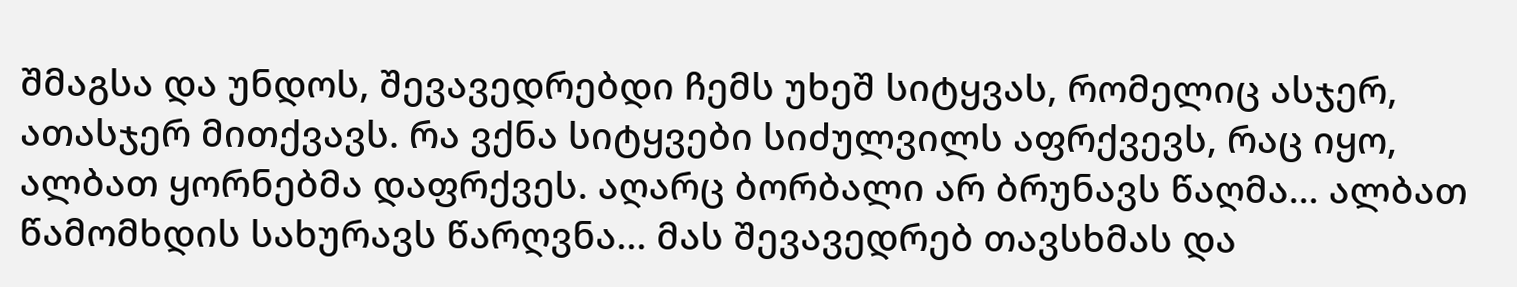შმაგსა და უნდოს, შევავედრებდი ჩემს უხეშ სიტყვას, რომელიც ასჯერ, ათასჯერ მითქვავს. რა ვქნა სიტყვები სიძულვილს აფრქვევს, რაც იყო, ალბათ ყორნებმა დაფრქვეს. აღარც ბორბალი არ ბრუნავს წაღმა… ალბათ წამომხდის სახურავს წარღვნა... მას შევავედრებ თავსხმას და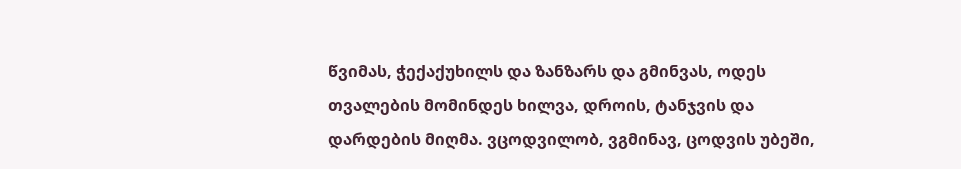წვიმას, ჭექაქუხილს და ზანზარს და გმინვას, ოდეს თვალების მომინდეს ხილვა, დროის, ტანჯვის და დარდების მიღმა. ვცოდვილობ, ვგმინავ, ცოდვის უბეში,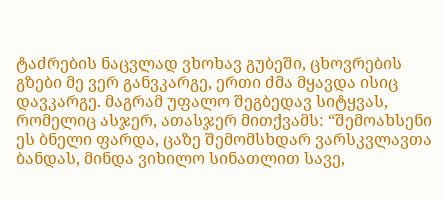ტაძრების ნაცვლად ვხოხავ გუბეში, ცხოვრების გზები მე ვერ განვკარგე, ერთი ძმა მყავდა ისიც დავკარგე. მაგრამ უფალო შეგბედავ სიტყვას, რომელიც ასჯერ, ათასჯერ მითქვამს: “შემოახსენი ეს ბნელი ფარდა, ცაზე შემომსხდარ ვარსკვლავთა ბანდას, მინდა ვიხილო სინათლით სავე,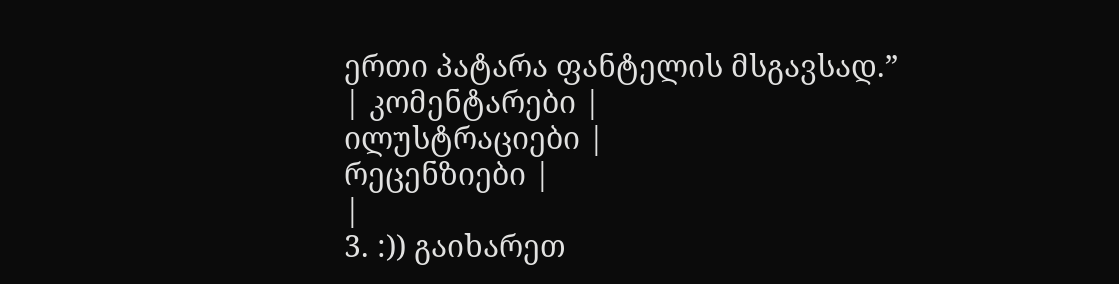ერთი პატარა ფანტელის მსგავსად.”
| კომენტარები |
ილუსტრაციები |
რეცენზიები |
|
3. :)) გაიხარეთ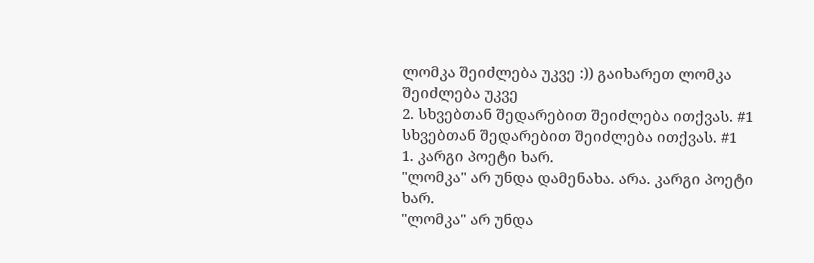ლომკა შეიძლება უკვე :)) გაიხარეთ ლომკა შეიძლება უკვე
2. სხვებთან შედარებით შეიძლება ითქვას. #1 სხვებთან შედარებით შეიძლება ითქვას. #1
1. კარგი პოეტი ხარ.
"ლომკა" არ უნდა დამენახა. არა. კარგი პოეტი ხარ.
"ლომკა" არ უნდა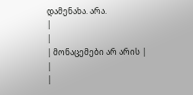დამენახა. არა.
|
|
| მონაცემები არ არის |
|
|